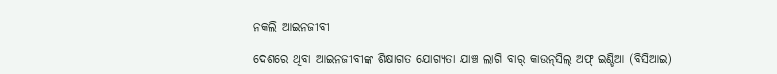ନକଲି ଆଇନଜୀବୀ

ଦେଶରେ ଥିବା ଆଇନଜୀବୀଙ୍କ ଶିକ୍ଷାଗତ ଯୋଗ୍ୟତା ଯାଞ୍ଚ ଲାଗି ବାର୍‌ କାଉନ୍‌ସିଲ୍‌ ଅଫ୍‌ ଇଣ୍ଡିଆ (ବିସିଆଇ)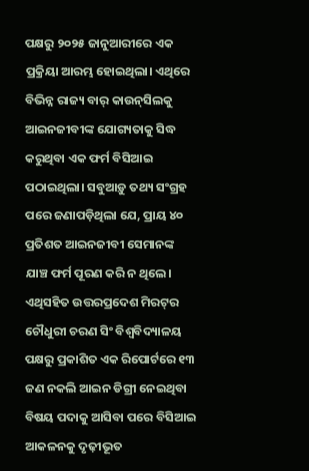ପକ୍ଷରୁ ୨୦୨୫ ଜାନୁଆରୀରେ ଏକ ପ୍ରକ୍ରିୟା ଆରମ୍ଭ ହୋଇଥିଲା। ଏଥିରେ ବିଭିନ୍ନ ରାଜ୍ୟ ବାର୍‌ କାଉନ୍‌ସିଲକୁ ଆଇନଜୀବୀଙ୍କ ଯୋଗ୍ୟତାକୁ ସିଦ୍ଧ କରୁଥିବା ଏକ ଫର୍ମ ବିସିଆଇ ପଠାଇଥିଲା। ସବୁଆଡ଼ୁ ତଥ୍ୟ ସଂଗ୍ରହ ପରେ ଜଣାପଡ଼ିଥିଲା ଯେ, ପ୍ରାୟ ୪୦ ପ୍ରତିଶତ ଆଇନଜୀବୀ ସେମାନଙ୍କ ଯାଞ୍ଚ ଫର୍ମ ପୂରଣ କରି ନ ଥିଲେ। ଏଥିସହିତ ଉତ୍ତରପ୍ରଦେଶ ମିରଟ୍‌ର ଚୌଧୁରୀ ଚରଣ ସିଂ ବିଶ୍ୱବିଦ୍ୟାଳୟ ପକ୍ଷରୁ ପ୍ରକାଶିତ ଏକ ରିପୋର୍ଟରେ ୧୩ ଜଣ ନକଲି ଆଇନ ଡିଗ୍ରୀ ନେଇଥିବା ବିଷୟ ପଦାକୁ ଆସିବା ପରେ ବିସିଆଇ ଆକଳନକୁ ଦୃଢ଼ୀଭୂତ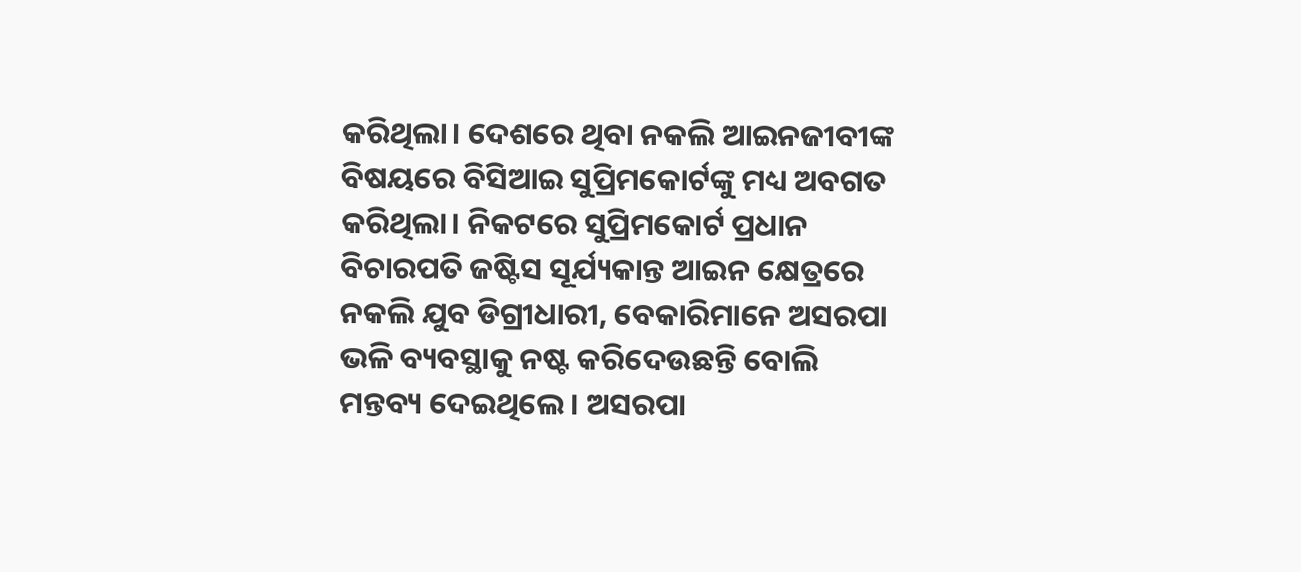କରିଥିଲା। ଦେଶରେ ଥିବା ନକଲି ଆଇନଜୀବୀଙ୍କ ବିଷୟରେ ବିସିଆଇ ସୁପ୍ରିମକୋର୍ଟଙ୍କୁ ମଧ୍ୟ ଅବଗତ କରିଥିଲା। ନିକଟରେ ସୁପ୍ରିମକୋର୍ଟ ପ୍ରଧାନ ବିଚାରପତି ଜଷ୍ଟିସ ସୂର୍ଯ୍ୟକାନ୍ତ ଆଇନ କ୍ଷେତ୍ରରେ ନକଲି ଯୁବ ଡିଗ୍ରୀଧାରୀ, ବେକାରିମାନେ ଅସରପା ଭଳି ବ୍ୟବସ୍ଥାକୁ ନଷ୍ଟ କରିଦେଉଛନ୍ତି ବୋଲି ମନ୍ତବ୍ୟ ଦେଇଥିଲେ। ଅସରପା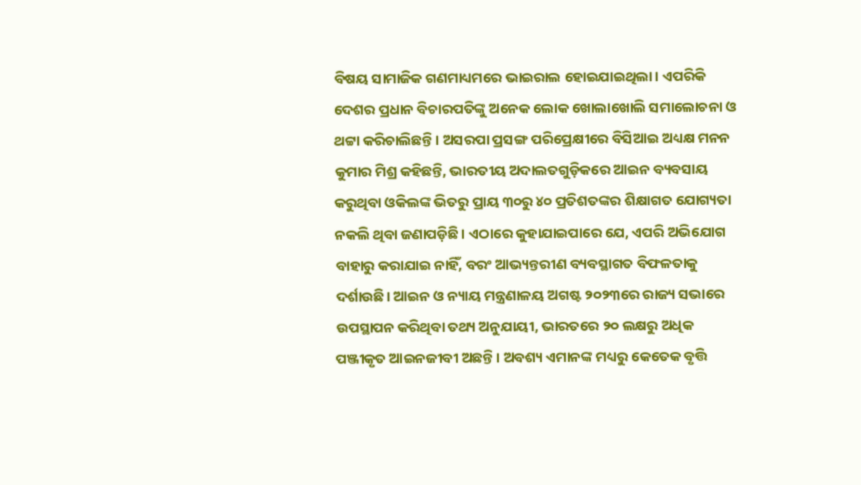ବିଷୟ ସାମାଜିକ ଗଣମାଧ୍ୟମରେ ଭାଇରାଲ ହୋଇଯାଇଥିଲା। ଏପରିକି ଦେଶର ପ୍ରଧାନ ବିଚାରପତିଙ୍କୁ ଅନେକ ଲୋକ ଖୋଲାଖୋଲି ସମାଲୋଚନା ଓ ଥଟ୍ଟା କରିଚାଲିଛନ୍ତି। ଅସରପା ପ୍ରସଙ୍ଗ ପରିପ୍ରେକ୍ଷୀରେ ବିସିଆଇ ଅଧ୍ୟକ୍ଷ ମନନ କୁମାର ମିଶ୍ର କହିଛନ୍ତି, ଭାରତୀୟ ଅଦାଲତଗୁଡ଼ିକରେ ଆଇନ ବ୍ୟବସାୟ କରୁଥିବା ଓକିଲଙ୍କ ଭିତରୁ ପ୍ରାୟ ୩୦ରୁ ୪୦ ପ୍ରତିଶତଙ୍କର ଶିକ୍ଷାଗତ ଯୋଗ୍ୟତା ନକଲି ଥିବା ଜଣାପଡ଼ିଛି। ଏଠାରେ କୁହାଯାଇପାରେ ଯେ, ଏପରି ଅଭିଯୋଗ ବାହାରୁ କରାଯାଇ ନାହିଁ, ବରଂ ଆଭ୍ୟନ୍ତରୀଣ ବ୍ୟବସ୍ଥାଗତ ବିଫଳତାକୁ ଦର୍ଶାଉଛି। ଆଇନ ଓ ନ୍ୟାୟ ମନ୍ତ୍ରଣାଳୟ ଅଗଷ୍ଟ ୨୦୨୩ରେ ରାଜ୍ୟ ସଭାରେ ଉପସ୍ଥାପନ କରିଥିବା ତଥ୍ୟ ଅନୁଯାୟୀ, ଭାରତରେ ୨୦ ଲକ୍ଷରୁ ଅଧିକ ପଞ୍ଜୀକୃତ ଆଇନଜୀବୀ ଅଛନ୍ତି। ଅବଶ୍ୟ ଏମାନଙ୍କ ମଧ୍ୟରୁ କେତେକ ବୃତ୍ତି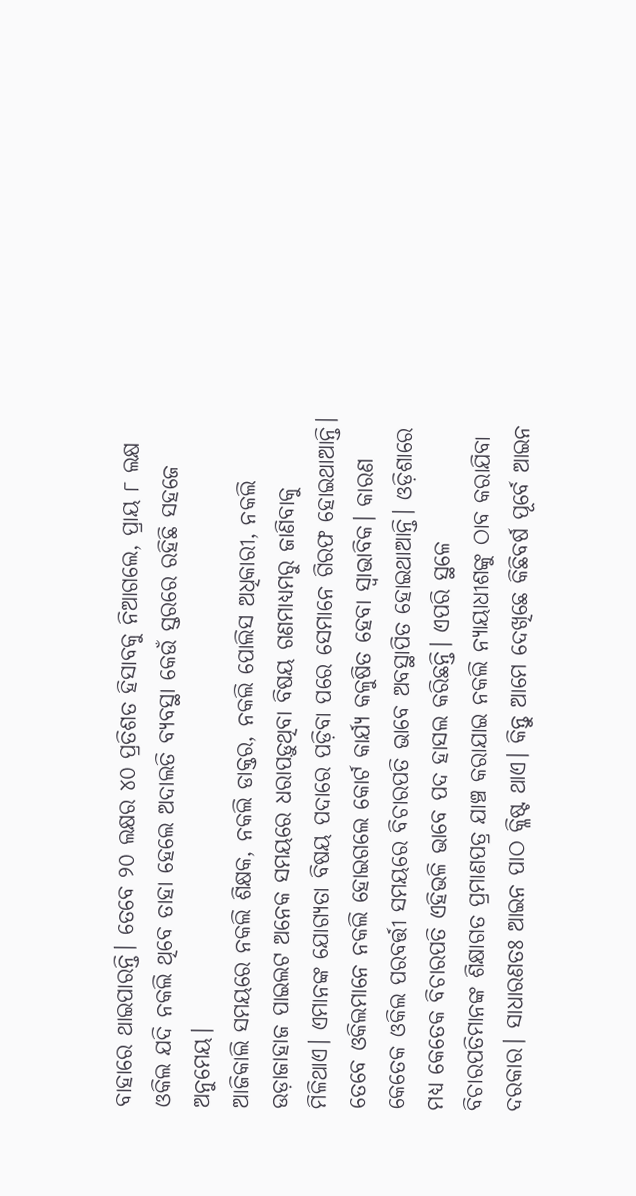ବାହାରେ ଥାଇପାରନ୍ତି। ତେବେ ୨୦ ଲକ୍ଷର ୪୦ ପ୍ରତିଶତ ହିସାବକୁ ନିଆଗଲେ, ପ୍ରାୟ ୮ ଲକ୍ଷ ଓକିଲ ଯଦି ନକଲି ଥିବେ ତାହା ହେଲେ ଅଦାଲତି ବ୍ୟବସ୍ଥା କେଉଁ ସ୍ତରରେ ରହିଛି ସହଜେ ଅନୁମେୟ।
ଆଜିକାଲି ସମୟରେ ନକଲି ଶିକ୍ଷକ, ନକଲି ଡାକ୍ତର, ନକଲି ପୋଲିସ ଅଧିକାରୀ, ନକଲି ଉଡ଼ାଜାହାଜ ପାଇଲଟ ଅନେକ ସମୟରେ ଧରାପଡ଼ୁଥିବା ବିଷୟ ଗଣମାଧ୍ୟମରୁ ଜାଣିବାକୁ ମିଳିଥାଏ। ଏମାନଙ୍କ ଯୋଗ୍ୟତା ବିଷୟ ପଦାରେ ପଡ଼ିବା ପରେ ସେମାନେ ଗିରଫ ହୋଇଥାଆନ୍ତି। ତେବେ ଓକିଲମାନେ ନକଲି ହୋଇଗଲେ କୋର୍ଟ କାର୍ଯ୍ୟ କଳୁଷିତ ହେବା ସ୍ବାଭାବିକ। କାରଣ କେତେକ ଓକିଲ ପରବର୍ତ୍ତୀ ସମୟରେ ବିଚାରପତି ଭାବେ ଅବସ୍ଥାପିତ ହୋଇଥାଆନ୍ତି। ଓଡ଼ିଶାରେ ମଧ୍ୟ କେତେକ ବିଚାରପତି ଏହିଭଳି ଭାବେ ପଦ ହାସଲ କରିଛନ୍ତି। ଏପରି ସ୍ଥଳେ ବିଚାରପତିମାନଙ୍କ ଶିକ୍ଷାଗତ ପ୍ରମାଣପତ୍ର ଯାଞ୍ଚ କରାଯାଇ ନକଲି ନ୍ୟାୟାଧୀଶଙ୍କୁ ଠାବ କରାଯିବା ଦରକାର। ସାଧାରଣତଃ ଆଇନ ପାଠ କ୍ଳିଷ୍ଟ ଥାଏ। କିନ୍ତୁ ଆମେ ଦେଖିଛେ କିଛିବର୍ଷ ପୂର୍ବେ ଆଇନ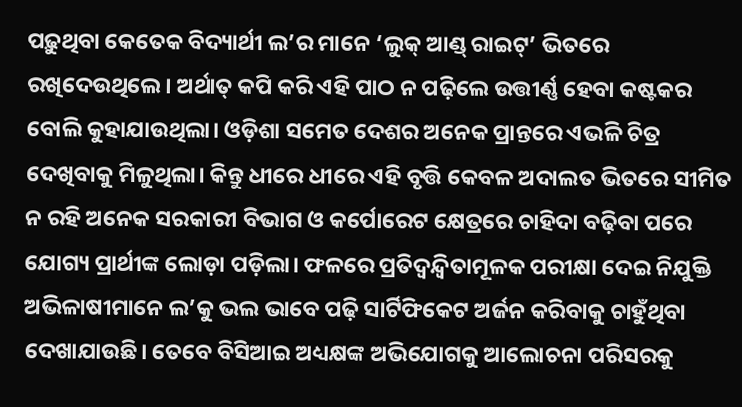ପଢ଼ୁଥିବା କେତେକ ବିଦ୍ୟାର୍ଥୀ ଲ’ର ମାନେ ‘ଲୁକ୍‌ ଆଣ୍ଡ୍‌ ରାଇଟ୍‌’ ଭିତରେ ରଖିଦେଉଥିଲେ। ଅର୍ଥାତ୍‌ କପି କରି ଏହି ପାଠ ନ ପଢ଼ିଲେ ଉତ୍ତୀର୍ଣ୍ଣ ହେବା କଷ୍ଟକର ବୋଲି କୁହାଯାଉଥିଲା। ଓଡ଼ିଶା ସମେତ ଦେଶର ଅନେକ ପ୍ରାନ୍ତରେ ଏଭଳି ଚିତ୍ର ଦେଖିବାକୁ ମିଳୁଥିଲା। କିନ୍ତୁ ଧୀରେ ଧୀରେ ଏହି ବୃତ୍ତି କେବଳ ଅଦାଲତ ଭିତରେ ସୀମିତ ନ ରହି ଅନେକ ସରକାରୀ ବିଭାଗ ଓ କର୍ପୋରେଟ କ୍ଷେତ୍ରରେ ଚାହିଦା ବଢ଼ିବା ପରେ ଯୋଗ୍ୟ ପ୍ରାର୍ଥୀଙ୍କ ଲୋଡ଼ା ପଡ଼ିଲା। ଫଳରେ ପ୍ରତିଦ୍ୱନ୍ଦ୍ୱିତାମୂଳକ ପରୀକ୍ଷା ଦେଇ ନିଯୁକ୍ତି ଅଭିଳାଷୀମାନେ ଲ’କୁ ଭଲ ଭାବେ ପଢ଼ି ସାର୍ଟିଫିକେଟ ଅର୍ଜନ କରିବାକୁ ଚାହୁଁଥିବା ଦେଖାଯାଉଛି। ତେବେ ବିସିଆଇ ଅଧ୍ୟକ୍ଷଙ୍କ ଅଭିଯୋଗକୁ ଆଲୋଚନା ପରିସରକୁ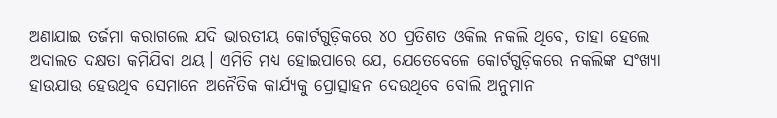ଅଣାଯାଇ ତର୍ଜମା କରାଗଲେ ଯଦି ଭାରତୀୟ କୋର୍ଟଗୁଡ଼ିକରେ ୪୦ ପ୍ରତିଶତ ଓକିଲ ନକଲି ଥିବେ, ତାହା ହେଲେ ଅଦାଲତ ଦକ୍ଷତା କମିଯିବା ଥୟ। ଏମିତି ମଧ୍ୟ ହୋଇପାରେ ଯେ, ଯେତେବେଳେ କୋର୍ଟଗୁଡ଼ିକରେ ନକଲିଙ୍କ ସଂଖ୍ୟା ହାଉଯାଉ ହେଉଥିବ ସେମାନେ ଅନୈତିକ କାର୍ଯ୍ୟକୁ ପ୍ରୋତ୍ସାହନ ଦେଉଥିବେ ବୋଲି ଅନୁମାନ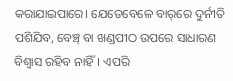କରାଯାଇପାରେ। ଯେତେବେଳେ ବାର୍‌ରେ ଦୁର୍ନୀତି ପଶିଯିବ, ବେଞ୍ଚ୍‌ ବା ଖଣ୍ଡପୀଠ ଉପରେ ସାଧାରଣ ବିଶ୍ୱାସ ରହିବ ନାହିଁ। ଏପରି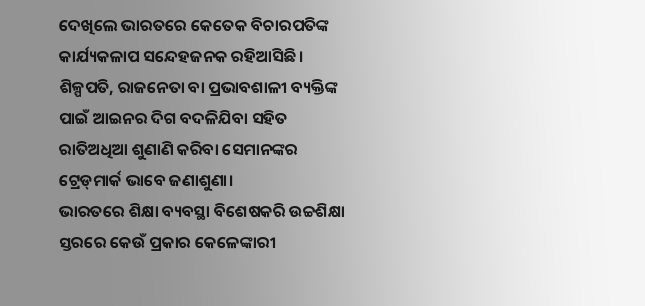ଦେଖିଲେ ଭାରତରେ କେତେକ ବିଚାରପତିଙ୍କ କାର୍ଯ୍ୟକଳାପ ସନ୍ଦେହଜନକ ରହିଆସିଛି। ଶିଳ୍ପପତି, ରାଜନେତା ବା ପ୍ରଭାବଶାଳୀ ବ୍ୟକ୍ତିଙ୍କ ପାଇଁ ଆଇନର ଦିଗ ବଦଳିଯିବା ସହିତ ରାତିଅଧିଆ ଶୁଣାଣି କରିବା ସେମାନଙ୍କର ଟ୍ରେଡ୍‌ମାର୍କ ଭାବେ ଜଣାଶୁଣା।
ଭାରତରେ ଶିକ୍ଷା ବ୍ୟବସ୍ଥା ବିଶେଷକରି ଉଚ୍ଚଶିକ୍ଷା ସ୍ତରରେ କେଉଁ ପ୍ରକାର କେଳେଙ୍କାରୀ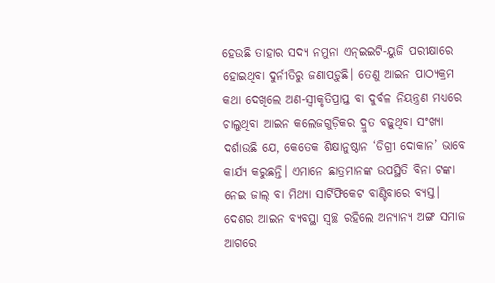ହେଉଛି ତାହାର ସଦ୍ୟ ନମୁନା ଏନ୍‌ଇଇଟି-ୟୁଜି ପରୀକ୍ଷାରେ ହୋଇଥିବା ଦୁର୍ନୀତିରୁ ଜଣାପଡ଼ୁଛି। ତେଣୁ ଆଇନ ପାଠ୍ୟକ୍ରମ କଥା ଦେଖିଲେ ଅଣ-ସ୍ବୀକୃତିପ୍ରାପ୍ତ ବା ଦୁର୍ବଳ ନିୟନ୍ତ୍ରଣ ମଧ୍ୟରେ ଚାଲୁଥିବା ଆଇନ କଲେଜଗୁଡ଼ିକର ଦ୍ରୁତ ବଢ଼ୁଥିବା ସଂଖ୍ୟା ଦର୍ଶାଉଛି ଯେ, କେତେକ ଶିକ୍ଷାନୁଷ୍ଠାନ ‘ଡିଗ୍ରୀ ଦୋକାନ’ ଭାବେ କାର୍ଯ୍ୟ କରୁଛନ୍ତି। ଏମାନେ ଛାତ୍ରମାନଙ୍କ ଉପସ୍ଥିତି ବିନା ଟଙ୍କା ନେଇ ଜାଲ୍‌ ବା ମିଥ୍ୟା ସାର୍ଟିଫିକେଟ ବାଣ୍ଟିବାରେ ବ୍ୟସ୍ତ। ଦେଶର ଆଇନ ବ୍ୟବସ୍ଥା ସ୍ବଚ୍ଛ ରହିଲେ ଅନ୍ୟାନ୍ୟ ଅଙ୍ଗ ସମାଜ ଆଗରେ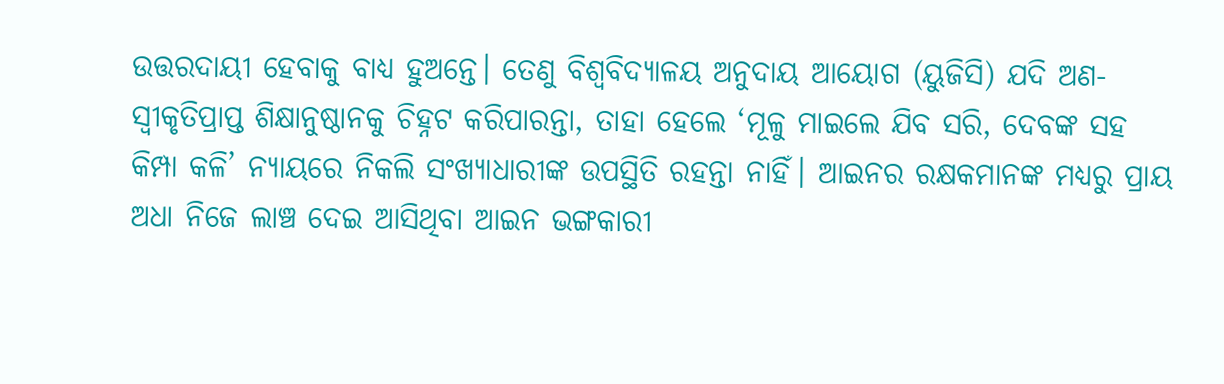ଉତ୍ତରଦାୟୀ ହେବାକୁ ବାଧ୍ୟ ହୁଅନ୍ତେ। ତେଣୁ ବିଶ୍ୱବିଦ୍ୟାଳୟ ଅନୁଦାୟ ଆୟୋଗ (ୟୁଜିସି) ଯଦି ଅଣ-ସ୍ବୀକୃତିପ୍ରାପ୍ତ ଶିକ୍ଷାନୁଷ୍ଠାନକୁ ଚିହ୍ନଟ କରିପାରନ୍ତା, ତାହା ହେଲେ ‘ମୂଳୁ ମାଇଲେ ଯିବ ସରି, ଦେବଙ୍କ ସହ କିମ୍ପା କଳି’ ନ୍ୟାୟରେ ନିକଲି ସଂଖ୍ୟାଧାରୀଙ୍କ ଉପସ୍ଥିତି ରହନ୍ତା ନାହିଁ। ଆଇନର ରକ୍ଷକମାନଙ୍କ ମଧ୍ୟରୁ ପ୍ରାୟ ଅଧା ନିଜେ ଲାଞ୍ଚ ଦେଇ ଆସିଥିବା ଆଇନ ଭଙ୍ଗକାରୀ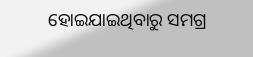ହୋଇଯାଇଥିବାରୁ ସମଗ୍ର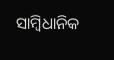ସାମ୍ବିଧାନିକ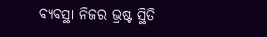ବ୍ୟବସ୍ଥା ନିଜର ଭ୍ରଷ୍ଟ ସ୍ଥିତି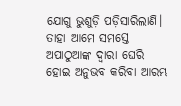ଯୋଗୁ ଭୁଶୁଡ଼ି ପଡ଼ିସାରିଲାଣି। ତାହା ଆମେ ସମସ୍ତେ ଅପାଠୁଆଙ୍କ ଦ୍ୱାରା ଘେରି ହୋଇ ଅନୁଭବ କରିବା ଆରମ୍ଭ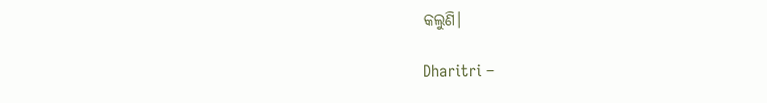କଲୁଣି।

Dharitri –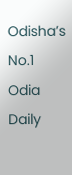Odisha’s No.1 Odia Daily